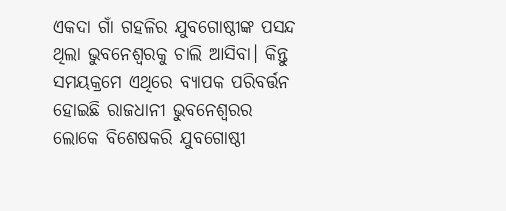ଏକଦା ଗାଁ ଗହଳିର ଯୁବଗୋଷ୍ଠୀଙ୍କ ପସନ୍ଦ ଥିଲା ଭୁବନେଶ୍ୱରକୁ ଚାଲି ଆସିବା। କିନ୍ତୁ ସମୟକ୍ରମେ ଏଥିରେ ବ୍ୟାପକ ପରିବର୍ତ୍ତନ ହୋଇଛି ରାଜଧାନୀ ଭୁବନେଶ୍ୱରର ଲୋକେ ବିଶେଷକରି ଯୁବଗୋଷ୍ଠୀ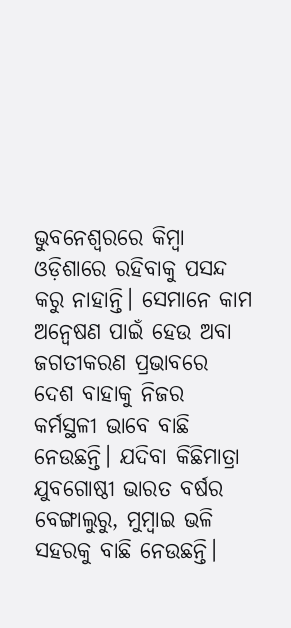ଭୁବନେଶ୍ୱରରେ କିମ୍ବା ଓଡ଼ିଶାରେ ରହିବାକୁ ପସନ୍ଦ କରୁ ନାହାନ୍ତି। ସେମାନେ କାମ ଅନ୍ୱେଷଣ ପାଇଁ ହେଉ ଅବା ଜଗତୀକରଣ ପ୍ରଭାବରେ ଦେଶ ବାହାକୁ ନିଜର କର୍ମସ୍ଥଳୀ ଭାବେ ବାଛି ନେଉଛନ୍ତି। ଯଦିବା କିଛିମାତ୍ରା ଯୁବଗୋଷ୍ଠୀ ଭାରତ ବର୍ଷର ବେଙ୍ଗାଲୁରୁ, ମୁମ୍ବାଇ ଭଳି ସହରକୁ ବାଛି ନେଉଛନ୍ତି।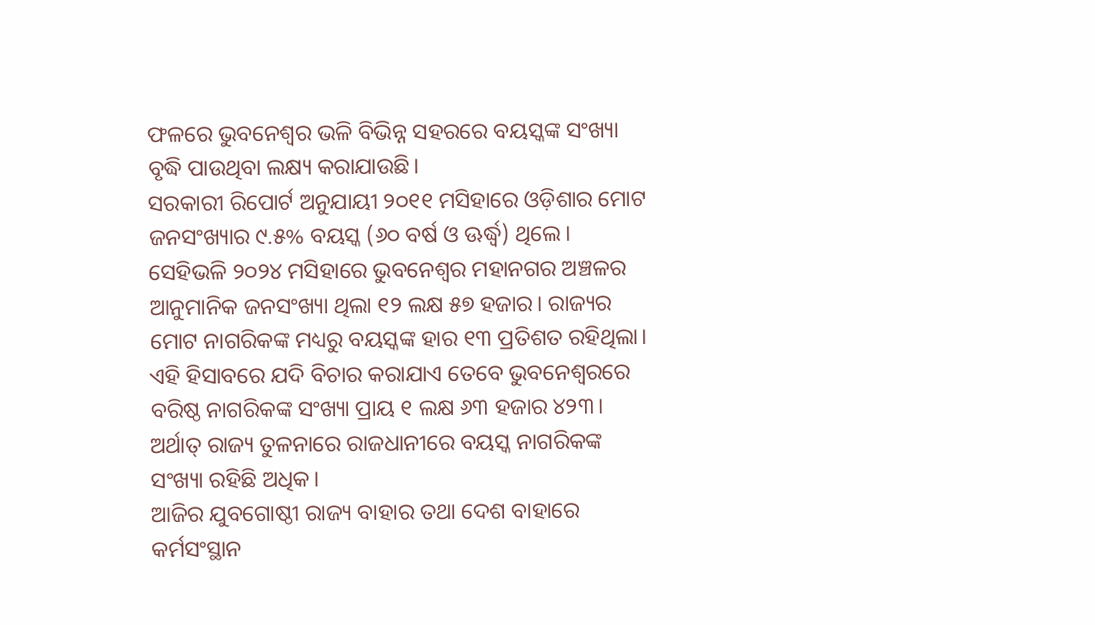ଫଳରେ ଭୁବନେଶ୍ୱର ଭଳି ବିଭିନ୍ନ ସହରରେ ବୟସ୍କଙ୍କ ସଂଖ୍ୟା ବୃଦ୍ଧି ପାଉଥିବା ଲକ୍ଷ୍ୟ କରାଯାଉଛି।
ସରକାରୀ ରିପୋର୍ଟ ଅନୁଯାୟୀ ୨୦୧୧ ମସିହାରେ ଓଡ଼ିଶାର ମୋଟ ଜନସଂଖ୍ୟାର ୯.୫% ବୟସ୍କ (୬୦ ବର୍ଷ ଓ ଊର୍ଦ୍ଧ୍ୱ) ଥିଲେ। ସେହିଭଳି ୨୦୨୪ ମସିହାରେ ଭୁବନେଶ୍ୱର ମହାନଗର ଅଞ୍ଚଳର ଆନୁମାନିକ ଜନସଂଖ୍ୟା ଥିଲା ୧୨ ଲକ୍ଷ ୫୭ ହଜାର। ରାଜ୍ୟର ମୋଟ ନାଗରିକଙ୍କ ମଧ୍ୟରୁ ବୟସ୍କଙ୍କ ହାର ୧୩ ପ୍ରତିଶତ ରହିଥିଲା। ଏହି ହିସାବରେ ଯଦି ବିଚାର କରାଯାଏ ତେବେ ଭୁବନେଶ୍ୱରରେ ବରିଷ୍ଠ ନାଗରିକଙ୍କ ସଂଖ୍ୟା ପ୍ରାୟ ୧ ଲକ୍ଷ ୬୩ ହଜାର ୪୨୩। ଅର୍ଥାତ୍‌ ରାଜ୍ୟ ତୁଳନାରେ ରାଜଧାନୀରେ ବୟସ୍କ ନାଗରିକଙ୍କ ସଂଖ୍ୟା ରହିଛି ଅଧିକ।
ଆଜିର ଯୁବଗୋଷ୍ଠୀ ରାଜ୍ୟ ବାହାର ତଥା ଦେଶ ବାହାରେ କର୍ମସଂସ୍ଥାନ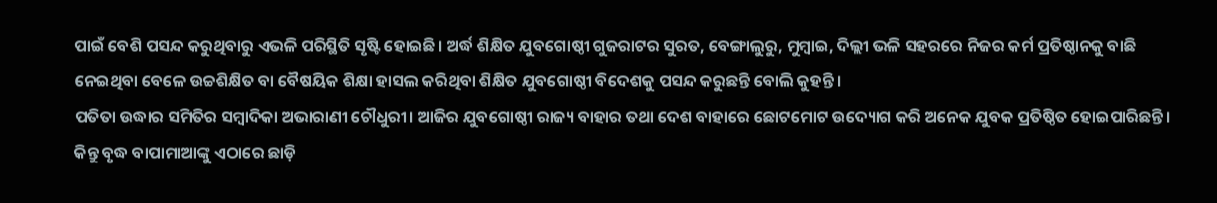ପାଇଁ ବେଶି ପସନ୍ଦ କରୁଥିବାରୁ ଏଭଳି ପରିସ୍ଥିତି ସୃଷ୍ଟି ହୋଇଛି। ଅର୍ଦ୍ଧ ଶିକ୍ଷିତ ଯୁବଗୋଷ୍ଠୀ ଗୁଜରାଟର ସୁରତ, ବେଙ୍ଗାଲୁରୁ, ମୁମ୍ବାଇ, ଦିଲ୍ଲୀ ଭଳି ସହରରେ ନିଜର କର୍ମ ପ୍ରତିଷ୍ଠାନକୁ ବାଛି ନେଇଥିବା ବେଳେ ଉଚ୍ଚଶିକ୍ଷିତ ବା ବୈଷୟିକ ଶିକ୍ଷା ହାସଲ କରିଥିବା ଶିକ୍ଷିତ ଯୁବଗୋଷ୍ଠୀ ବିଦେଶକୁ ପସନ୍ଦ କରୁଛନ୍ତି ବୋଲି କୁହନ୍ତି।
ପତିତା ଉଦ୍ଧାର ସମିତିର ସମ୍ବାଦିକା ଅଭାରାଣୀ ଚୌଧୁରୀ। ଆଜିର ଯୁବଗୋଷ୍ଠୀ ରାଜ୍ୟ ବାହାର ତଥା ଦେଶ ବାହାରେ ଛୋଟମୋଟ ଉଦ୍ୟୋଗ କରି ଅନେକ ଯୁବକ ପ୍ରତିଷ୍ଠିତ ହୋଇପାରିଛନ୍ତି।
କିନ୍ତୁ ବୃଦ୍ଧ ବାପାମାଆଙ୍କୁ ଏଠାରେ ଛାଡ଼ି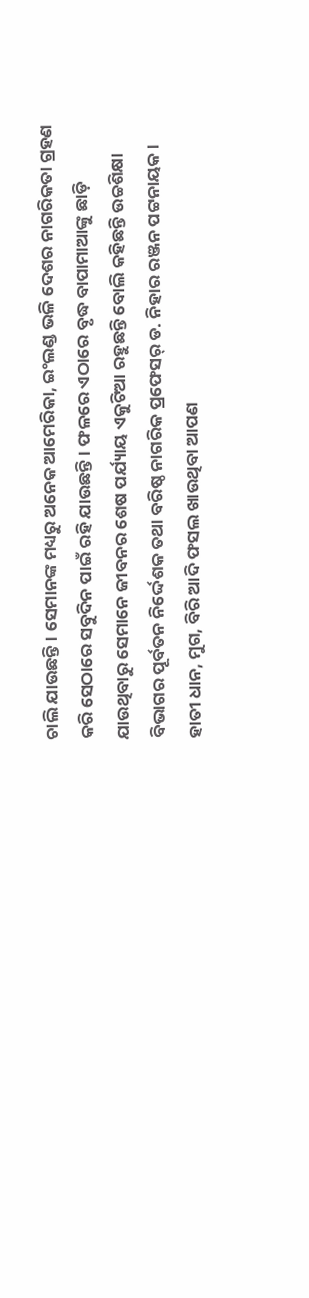ଚାଲି ଯାଉଛନ୍ତି। ସେମାନଙ୍କ ମଧ୍ୟରୁ ଅନେକ ଆମେରିକା, ଇଂଲଣ୍ଡ ଭଳି ଦେଶର ନାଗରିକତା ଗ୍ରହଣ କରି ସେଠାରେ ସବୁଦିନ ପାଇଁ ରହି ଯାଉଛନ୍ତି। ଫଳରେ ଏଠାରେ ବୃଦ୍ଧ ବାପାମାଆଙ୍କୁ ଛାଡ଼ି ଯାଉଥିବାରୁ ସେମାନେ ଜୀବନର ଶେଷ ପର୍ଯ୍ୟାୟ ଏକୁଟିଆ ରହୁଛନ୍ତି ବୋଲି କହିଛନ୍ତି ଉଚ୍ଚଶିକ୍ଷା ବିଭାଗର ପୂର୍ବତନ ନିର୍ଦ୍ଦେଶକ ତଥା ବରିଷ୍ଠ ନାଗରିକ ପ୍ରଫେସର୍‌ ଡ. ନିହାର ରଞ୍ଜନ ପଟ୍ଟନାୟକ।
ହାତୀ ଧାନ, ମୁଗ, ବିରି ଆଦି ଫସଲ ଖାଉଥିବା ଆପଣ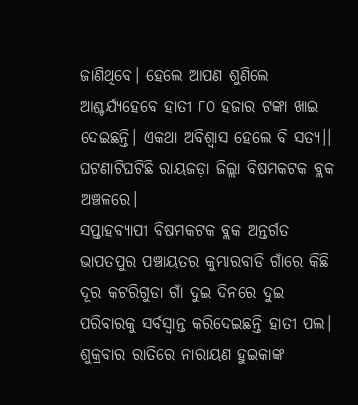ଜାଣିଥିବେ। ହେଲେ ଆପଣ ଶୁଣିଲେ ଆଶ୍ଚର୍ଯ୍ୟହେବେ ହାତୀ ୮୦ ହଜାର ଟଙ୍କା ଖାଇ ଦେଇଛନ୍ତି। ଏକଥା ଅବିଶ୍ୱାସ ହେଲେ ବି ସତ୍ୟ।। ଘଟଣାଟିଘଟିଛି ରାୟଜଡ଼ା ଜିଲ୍ଲା ବିଷମକଟକ ବ୍ଲକ ଅଞ୍ଚଳରେ।
ସପ୍ତାହବ୍ୟାପୀ ବିଷମକଟକ ବ୍ଲକ ଅନ୍ତର୍ଗତ ଭାପତପୁର ପଞ୍ଚାୟତର କୁମ୍ଭାରବାଡି ଗାଁରେ କିଛି ଦୂର କଟରିଗୁଡା ଗାଁ ଦୁଇ ଦିନରେ ଦୁଇ ପରିବାରକୁ ସର୍ବସ୍ୱାନ୍ତ କରିଦେଇଛନ୍ତି ହାତୀ ପଲ। ଶୁକ୍ରବାର ରାତିରେ ନାରାୟଣ ହୁଇକାଙ୍କ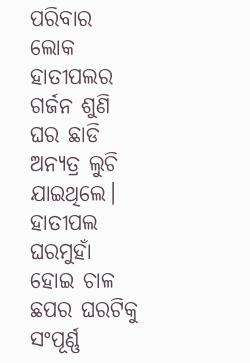ପରିବାର ଲୋକ ହାତୀପଲର ଗର୍ଜନ ଶୁଣି ଘର ଛାଡି ଅନ୍ୟତ୍ର ଲୁଚି ଯାଇଥିଲେ। ହାତୀପଲ ଘରମୁହାଁ ହୋଇ ଚାଳ ଛପର ଘରଟିକୁ ସଂପୂର୍ଣ୍ଣ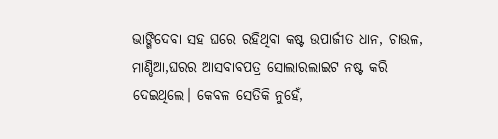ଭାଙ୍ଗିଦେବା ସହ ଘରେ ରହିଥିବା କଷ୍ଟ ଉପାର୍ଜୀତ ଧାନ, ଚାଉଳ, ମାଣ୍ଡିଆ,ଘରର ଆସବାବପତ୍ର ସୋଲାରଲାଇଟ ନଷ୍ଟ କରି ଦେଇଥିଲେ। କେବଳ ସେତିକି ନୁହେଁ,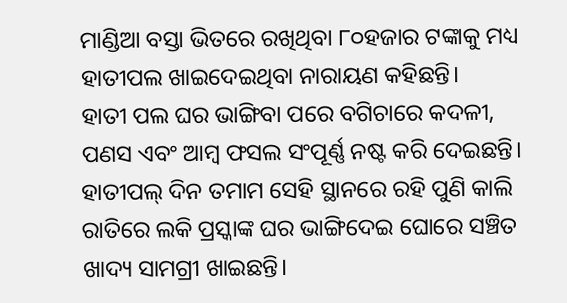ମାଣ୍ଡିଆ ବସ୍ତା ଭିତରେ ରଖିଥିବା ୮୦ହଜାର ଟଙ୍କାକୁ ମଧ୍ୟ ହାତୀପଲ ଖାଇଦେଇଥିବା ନାରାୟଣ କହିଛନ୍ତି।
ହାତୀ ପଲ ଘର ଭାଙ୍ଗିବା ପରେ ବଗିଚାରେ କଦଳୀ, ପଣସ ଏବଂ ଆମ୍ବ ଫସଲ ସଂପୂର୍ଣ୍ଣ ନଷ୍ଟ କରି ଦେଇଛନ୍ତି। ହାତୀପଲ୍‌ ଦିନ ତମାମ ସେହି ସ୍ଥାନରେ ରହି ପୁଣି କାଲି ରାତିରେ ଲକି ପ୍ରସ୍କାଙ୍କ ଘର ଭାଙ୍ଗିଦେଇ ଘୋରେ ସଞ୍ଚିତ ଖାଦ୍ୟ ସାମଗ୍ରୀ ଖାଇଛନ୍ତି।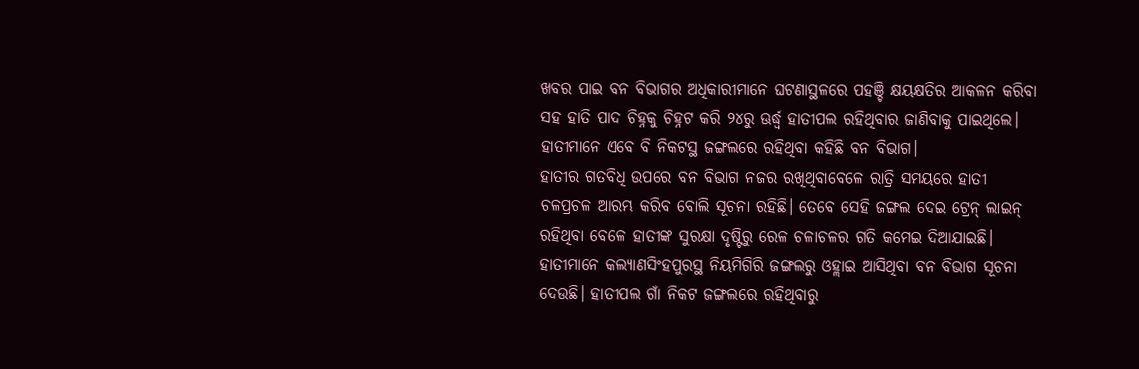ଖବର ପାଇ ବନ ବିଭାଗର ଅଧିକାରୀମାନେ ଘଟଣାସ୍ଥଳରେ ପହଞ୍ଚି କ୍ଷୟକ୍ଷତିର ଆକଳନ କରିବା ସହ ହାତି ପାଦ ଚିହ୍ନକୁ ଚିହ୍ନଟ କରି ୨୪ରୁ ଊର୍ଦ୍ଧ୍ୱ ହାତୀପଲ ରହିଥିବାର ଜାଣିବାକୁ ପାଇଥିଲେ। ହାତୀମାନେ ଏବେ ବି ନିକଟସ୍ଥ ଜଙ୍ଗଲରେ ରହିଥିବା କହିଛି ବନ ବିଭାଗ।
ହାତୀର ଗତବିଧି ଉପରେ ବନ ବିଭାଗ ନଜର ରଖିଥିବାବେଳେ ରାତ୍ରି ସମୟରେ ହାତୀ ଚଳପ୍ରଚଳ ଆରମ୍ଭ କରିବ ବୋଲି ସୂଚନା ରହିଛି। ତେବେ ସେହି ଜଙ୍ଗଲ ଦେଇ ଟ୍ରେନ୍‌ ଲାଇନ୍‌ ରହିଥିବା ବେଳେ ହାତୀଙ୍କ ସୁରକ୍ଷା ଦୃଷ୍ଟିରୁ ରେଳ ଚଳାଚଳର ଗତି କମେଇ ଦିଆଯାଇଛି। ହାତୀମାନେ କଲ୍ୟାଣସିଂହପୁରସ୍ଥ ନିୟମିଗିରି ଜଙ୍ଗଲରୁ ଓହ୍ଲାଇ ଆସିଥିବା ବନ ବିଭାଗ ସୂଚନା ଦେଉଛି। ହାତୀପଲ ଗାଁ ନିକଟ ଜଙ୍ଗଲରେ ରହିଥିବାରୁ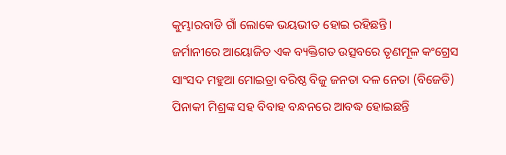କୁମ୍ଭାରବାଡି ଗାଁ ଲୋକେ ଭୟଭୀତ ହୋଇ ରହିଛନ୍ତି।
ଜର୍ମାନୀରେ ଆୟୋଜିତ ଏକ ବ୍ୟକ୍ତିଗତ ଉତ୍ସବରେ ତୃଣମୂଳ କଂଗ୍ରେସ ସାଂସଦ ମହୁଆ ମୋଇତ୍ରା ବରିଷ୍ଠ ବିଜୁ ଜନତା ଦଳ ନେତା (ବିଜେଡି) ପିନାକୀ ମିଶ୍ରଙ୍କ ସହ ବିବାହ ବନ୍ଧନରେ ଆବଦ୍ଧ ହୋଇଛନ୍ତି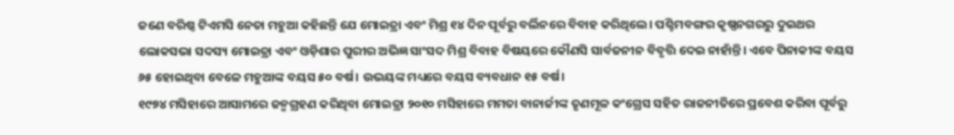ଜଣେ ବରିଷ୍ଠ ଟିଏମସି ନେତା ମହୁଆ କହିଛନ୍ତି ଯେ ମୋଇତ୍ରା ଏବଂ ମିଶ୍ର ୧୪ ଦିନ ପୂର୍ବରୁ ବର୍ଲିନରେ ବିବାହ କରିଥିଲେ। ପଶ୍ଚିମବଙ୍ଗର କୃଷ୍ଣନଗରରୁ ଦୁଇଥର ଲୋକସଭା ସଦସ୍ୟ ମୋଇତ୍ରା ଏବଂ ଓଡ଼ିଶାର ପୁରୀର ଅଭିଜ୍ଞ ସାଂସଦ ମିଶ୍ର ବିବାହ ବିଷୟରେ କୌଣସି ସାର୍ବଜନୀନ ବିବୃତ୍ତି ଦେଇ ନାହାଁନ୍ତି। ଏବେ ପିନାକୀଙ୍କ ବୟସ ୬୫ ହୋଇଥିବା ବେଳେ ମହୁଆଙ୍କ ବୟସ ୫୦ ବର୍ଷ। ଉଭୟଙ୍କ ମଧ୍ୟରେ ବୟସ ବ୍ୟବଧାନ ୧୫ ବର୍ଷ।
୧୯୭୪ ମସିହାରେ ଆସାମରେ ଜନ୍ମଗ୍ରହଣ କରିଥିବା ମୋଇତ୍ରା ୨୦୧୦ ମସିହାରେ ମମତା ବାନାର୍ଜୀଙ୍କ ତୃଣମୂଳ କଂଗ୍ରେସ ସହିତ ରାଜନୀତିରେ ପ୍ରବେଶ କରିବା ପୂର୍ବରୁ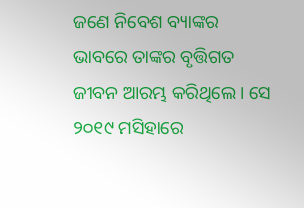ଜଣେ ନିବେଶ ବ୍ୟାଙ୍କର ଭାବରେ ତାଙ୍କର ବୃତ୍ତିଗତ ଜୀବନ ଆରମ୍ଭ କରିଥିଲେ। ସେ ୨୦୧୯ ମସିହାରେ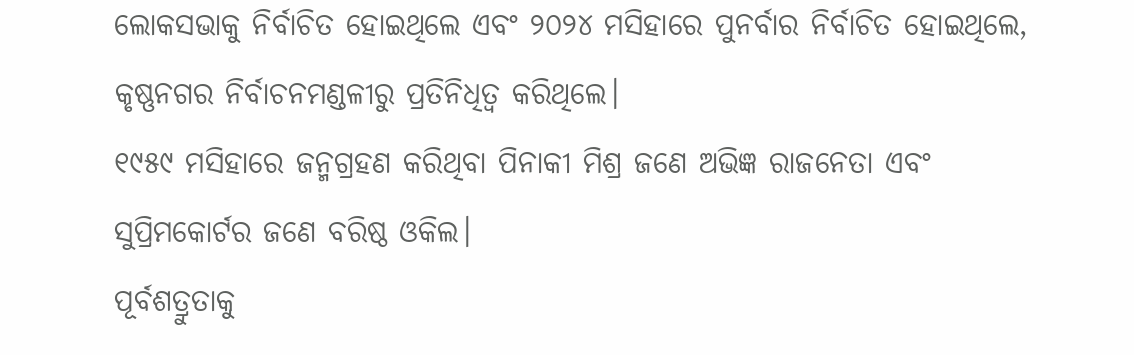ଲୋକସଭାକୁ ନିର୍ବାଚିତ ହୋଇଥିଲେ ଏବଂ ୨୦୨୪ ମସିହାରେ ପୁନର୍ବାର ନିର୍ବାଚିତ ହୋଇଥିଲେ, କୃଷ୍ଣନଗର ନିର୍ବାଚନମଣ୍ଡଳୀରୁ ପ୍ରତିନିଧିତ୍ୱ କରିଥିଲେ।
୧୯୫୯ ମସିହାରେ ଜନ୍ମଗ୍ରହଣ କରିଥିବା ପିନାକୀ ମିଶ୍ର ଜଣେ ଅଭିଜ୍ଞ ରାଜନେତା ଏବଂ ସୁପ୍ରିମକୋର୍ଟର ଜଣେ ବରିଷ୍ଠ ଓକିଲ।
ପୂର୍ବଶତ୍ରୁତାକୁ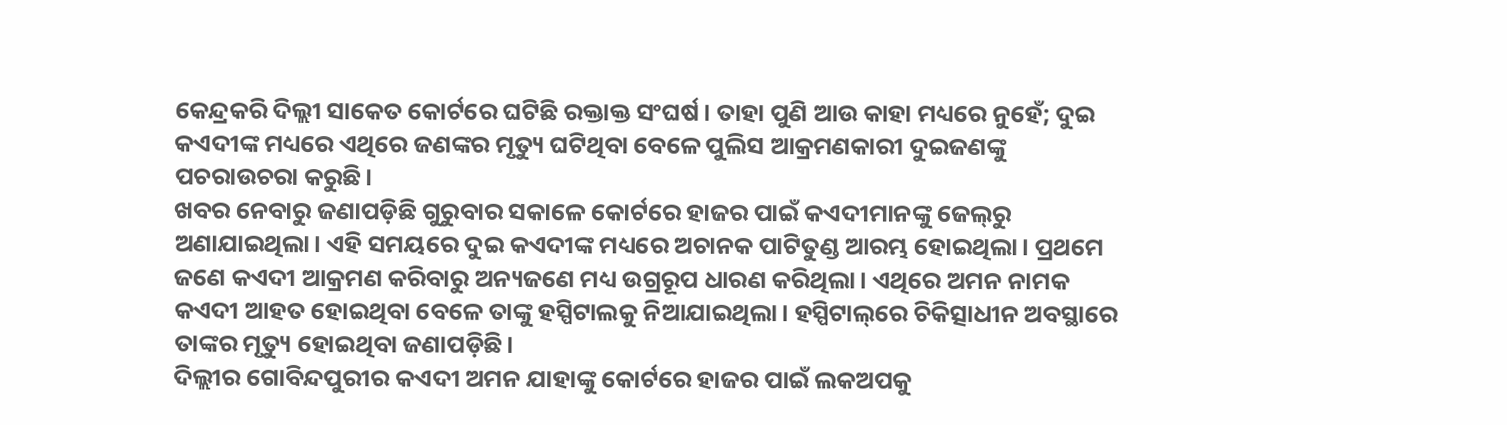କେନ୍ଦ୍ରକରି ଦିଲ୍ଲୀ ସାକେତ କୋର୍ଟରେ ଘଟିଛି ରକ୍ତାକ୍ତ ସଂଘର୍ଷ। ତାହା ପୁଣି ଆଉ କାହା ମଧ୍ୟରେ ନୁହେଁ; ଦୁଇ କଏଦୀଙ୍କ ମଧ୍ୟରେ ଏଥିରେ ଜଣଙ୍କର ମୃତ୍ୟୁ ଘଟିଥିବା ବେଳେ ପୁଲିସ ଆକ୍ରମଣକାରୀ ଦୁଇଜଣଙ୍କୁ ପଚରାଉଚରା କରୁଛି।
ଖବର ନେବାରୁ ଜଣାପଡ଼ିଛି ଗୁରୁବାର ସକାଳେ କୋର୍ଟରେ ହାଜର ପାଇଁ କଏଦୀମାନଙ୍କୁ ଜେଲ୍‌ରୁ ଅଣାଯାଇଥିଲା। ଏହି ସମୟରେ ଦୁଇ କଏଦୀଙ୍କ ମଧ୍ୟରେ ଅଚାନକ ପାଟିତୁଣ୍ଡ ଆରମ୍ଭ ହୋଇଥିଲା। ପ୍ରଥମେ ଜଣେ କଏଦୀ ଆକ୍ରମଣ କରିବାରୁ ଅନ୍ୟଜଣେ ମଧ୍ୟ ଉଗ୍ରରୂପ ଧାରଣ କରିଥିଲା। ଏଥିରେ ଅମନ ନାମକ କଏଦୀ ଆହତ ହୋଇଥିବା ବେଳେ ତାଙ୍କୁ ହସ୍ପିଟାଲକୁ ନିଆଯାଇଥିଲା। ହସ୍ପିଟାଲ୍‌ରେ ଚିକିତ୍ସାଧୀନ ଅବସ୍ଥାରେ ତାଙ୍କର ମୃତ୍ୟୁ ହୋଇଥିବା ଜଣାପଡ଼ିଛି।
ଦିଲ୍ଲୀର ଗୋବିନ୍ଦପୁରୀର କଏଦୀ ଅମନ ଯାହାଙ୍କୁ କୋର୍ଟରେ ହାଜର ପାଇଁ ଲକଅପକୁ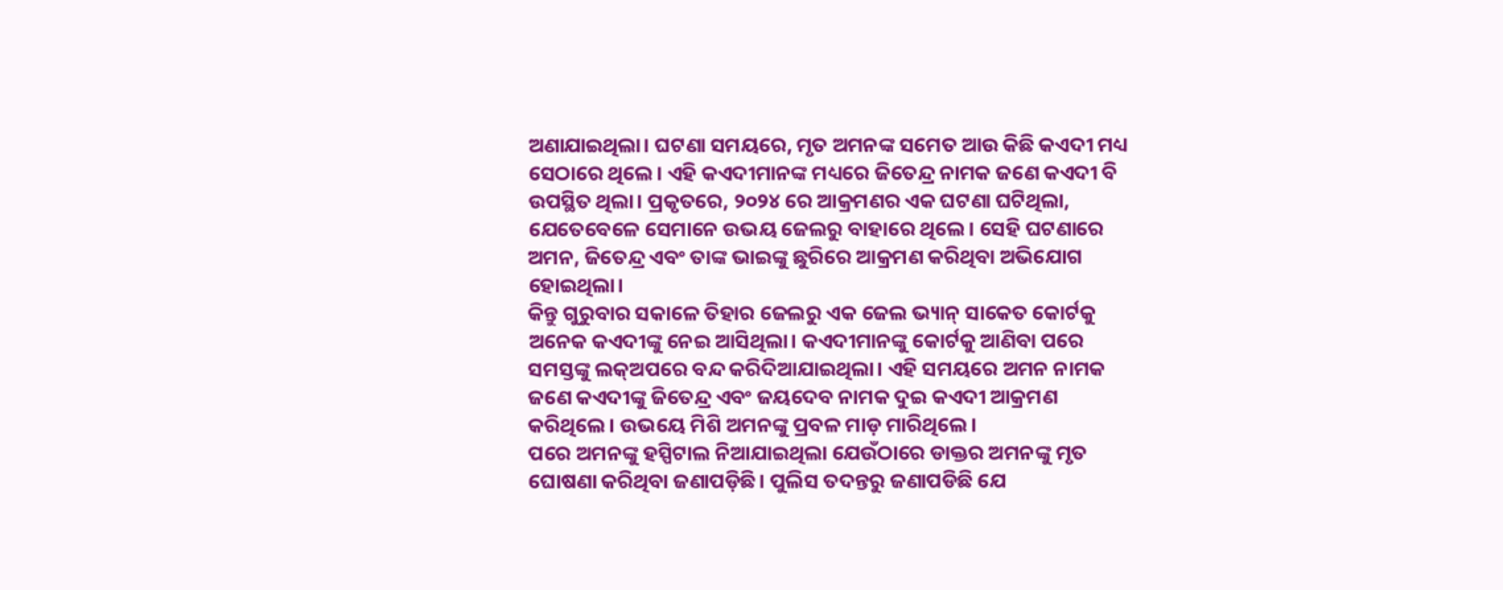ଅଣାଯାଇଥିଲା। ଘଟଣା ସମୟରେ, ମୃତ ଅମନଙ୍କ ସମେତ ଆଉ କିଛି କଏଦୀ ମଧ୍ୟ ସେଠାରେ ଥିଲେ। ଏହି କଏଦୀମାନଙ୍କ ମଧ୍ୟରେ ଜିତେନ୍ଦ୍ର ନାମକ ଜଣେ କଏଦୀ ବି ଉପସ୍ଥିତ ଥିଲା। ପ୍ରକୃତରେ, ୨୦୨୪ ରେ ଆକ୍ରମଣର ଏକ ଘଟଣା ଘଟିଥିଲା, ଯେତେବେଳେ ସେମାନେ ଉଭୟ ଜେଲରୁ ବାହାରେ ଥିଲେ। ସେହି ଘଟଣାରେ ଅମନ, ଜିତେନ୍ଦ୍ର ଏବଂ ତାଙ୍କ ଭାଇଙ୍କୁ ଛୁରିରେ ଆକ୍ରମଣ କରିଥିବା ଅଭିଯୋଗ ହୋଇଥିଲା।
କିନ୍ତୁ ଗୁରୁବାର ସକାଳେ ତିହାର ଜେଲରୁ ଏକ ଜେଲ ଭ୍ୟାନ୍‌ ସାକେତ କୋର୍ଟକୁ ଅନେକ କଏଦୀଙ୍କୁ ନେଇ ଆସିଥିଲା। କଏଦୀମାନଙ୍କୁ କୋର୍ଟକୁ ଆଣିବା ପରେ ସମସ୍ତଙ୍କୁ ଲକ୍‌ଅପରେ ବନ୍ଦ କରିଦିଆଯାଇଥିଲା। ଏହି ସମୟରେ ଅମନ ନାମକ ଜଣେ କଏଦୀଙ୍କୁ ଜିତେନ୍ଦ୍ର ଏବଂ ଜୟଦେବ ନାମକ ଦୁଇ କଏଦୀ ଆକ୍ରମଣ କରିଥିଲେ। ଉଭୟେ ମିଶି ଅମନଙ୍କୁ ପ୍ରବଳ ମାଡ଼ ମାରିଥିଲେ।
ପରେ ଅମନଙ୍କୁ ହସ୍ପିଟାଲ ନିଆଯାଇଥିଲା ଯେଉଁଠାରେ ଡାକ୍ତର ଅମନଙ୍କୁ ମୃତ ଘୋଷଣା କରିଥିବା ଜଣାପଡ଼ିଛି। ପୁଲିସ ତଦନ୍ତରୁ ଜଣାପଡିଛି ଯେ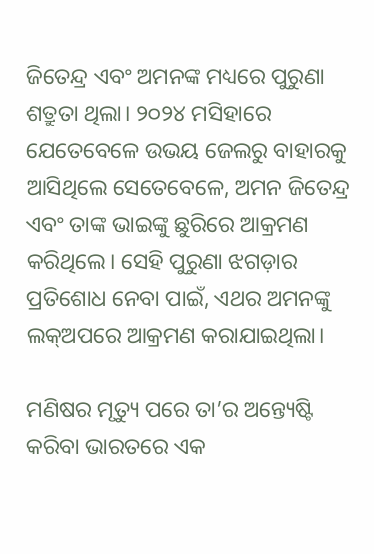ଜିତେନ୍ଦ୍ର ଏବଂ ଅମନଙ୍କ ମଧ୍ୟରେ ପୁରୁଣା ଶତ୍ରୁତା ଥିଲା। ୨୦୨୪ ମସିହାରେ ଯେତେବେଳେ ଉଭୟ ଜେଲରୁ ବାହାରକୁ ଆସିଥିଲେ ସେତେବେଳେ, ଅମନ ଜିତେନ୍ଦ୍ର ଏବଂ ତାଙ୍କ ଭାଇଙ୍କୁ ଛୁରିରେ ଆକ୍ରମଣ କରିଥିଲେ। ସେହି ପୁରୁଣା ଝଗଡ଼ାର ପ୍ରତିଶୋଧ ନେବା ପାଇଁ, ଏଥର ଅମନଙ୍କୁ ଲକ୍‌ଅପରେ ଆକ୍ରମଣ କରାଯାଇଥିଲା।

ମଣିଷର ମୃତ୍ୟୁ ପରେ ତା’ର ଅନ୍ତ୍ୟେଷ୍ଟି କରିବା ଭାରତରେ ଏକ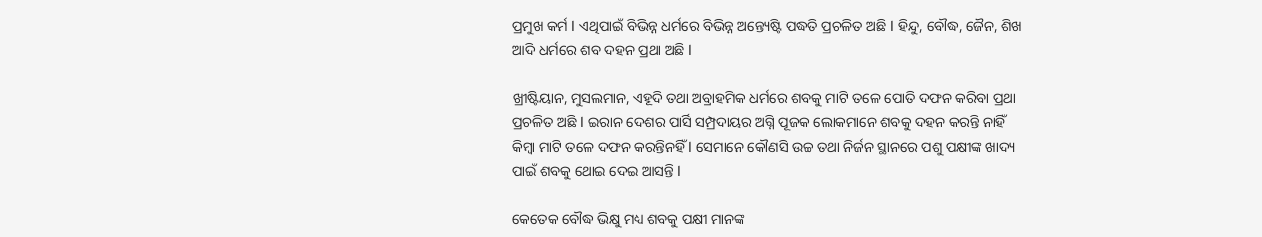ପ୍ରମୁଖ କର୍ମ l ଏଥିପାଇଁ ବିଭିନ୍ନ ଧର୍ମରେ ବିଭିନ୍ନ ଅନ୍ତ୍ୟେଷ୍ଟି ପଦ୍ଧତି ପ୍ରଚଳିତ ଅଛି l ହିନ୍ଦୁ, ବୌଦ୍ଧ, ଜୈନ, ଶିଖ ଆଦି ଧର୍ମରେ ଶବ ଦହନ ପ୍ରଥା ଅଛି l

ଖ୍ରୀଷ୍ଟିୟାନ, ମୁସଲମାନ, ଏହୂଦି ତଥା ଅବ୍ରାହମିକ ଧର୍ମରେ ଶବକୁ ମାଟି ତଳେ ପୋତି ଦଫନ କରିବା ପ୍ରଥା ପ୍ରଚଳିତ ଅଛି l ଇରାନ ଦେଶର ପାର୍ସି ସମ୍ପ୍ରଦାୟର ଅଗ୍ନି ପୂଜକ ଲୋକମାନେ ଶବକୁ ଦହନ କରନ୍ତି ନାହିଁ କିମ୍ବା ମାଟି ତଳେ ଦଫନ କରନ୍ତିନହିଁ l ସେମାନେ କୌଣସି ଉଚ୍ଚ ତଥା ନିର୍ଜନ ସ୍ଥାନରେ ପଶୁ ପକ୍ଷୀଙ୍କ ଖାଦ୍ୟ ପାଇଁ ଶବକୁ ଥୋଇ ଦେଇ ଆସନ୍ତି l

କେତେକ ବୌଦ୍ଧ ଭିକ୍ଷୁ ମଧ୍ୟ ଶବକୁ ପକ୍ଷୀ ମାନଙ୍କ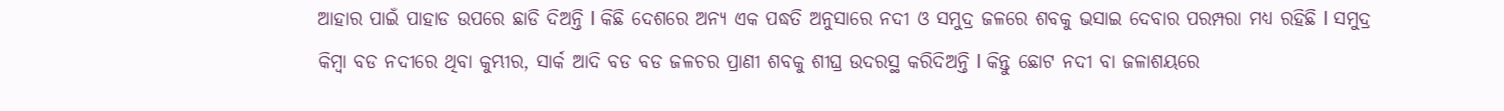ଆହାର ପାଇଁ ପାହାଡ ଉପରେ ଛାଡି ଦିଅନ୍ତି l କିଛି ଦେଶରେ ଅନ୍ୟ ଏକ ପଦ୍ଧତି ଅନୁସାରେ ନଦୀ ଓ ସମୁଦ୍ର ଜଳରେ ଶବକୁ ଭସାଇ ଦେବାର ପରମ୍ପରା ମଧ୍ୟ ରହିଛି l ସମୁଦ୍ର କିମ୍ବା ବଡ ନଦୀରେ ଥିବା କୁମ୍ଭୀର, ସାର୍କ ଆଦି ବଡ ବଡ ଜଳଚର ପ୍ରାଣୀ ଶବକୁ ଶୀଘ୍ର ଉଦରସ୍ଥ କରିଦିଅନ୍ତି l କିନ୍ତୁ ଛୋଟ ନଦୀ ବା ଜଳାଶୟରେ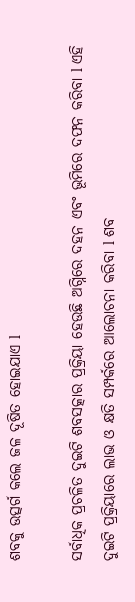ଶବକୁ ଉତ୍ସର୍ଗ କଲେ ଜଳ ଦୂଷିତ ହୋଇଯାଏ l

ସର୍ବାଧିକ ପ୍ରଚଳିତ ଦୁଇଟି ଶବସତ୍କାର ପ୍ରକ୍ରିୟା ହେଉଛି ଅଗ୍ନିରେ ଦହନ ଏବଂ ଭୂମିରେ ଦଫନ କରିବା l ଏହି ଦୁଇଟି ପ୍ରକ୍ରିୟାରେ ଲାଭ ଓ କ୍ଷତି ସମ୍ପର୍କରେ ଆଲୋଚନା କରିବା l ଶବ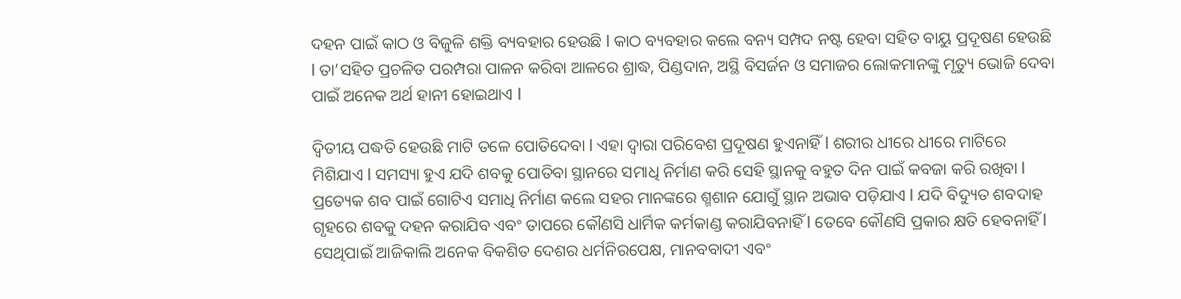ଦହନ ପାଇଁ କାଠ ଓ ବିଜୁଳି ଶକ୍ତି ବ୍ୟବହାର ହେଉଛି l କାଠ ବ୍ୟବହାର କଲେ ବନ୍ୟ ସମ୍ପଦ ନଷ୍ଟ ହେବା ସହିତ ବାୟୁ ପ୍ରଦୂଷଣ ହେଉଛି l ତା’ସହିତ ପ୍ରଚଳିତ ପରମ୍ପରା ପାଳନ କରିବା ଆଳରେ ଶ୍ରାଦ୍ଧ, ପିଣ୍ଡଦାନ, ଅସ୍ଥି ବିସର୍ଜନ ଓ ସମାଜର ଲୋକମାନଙ୍କୁ ମୃତ୍ୟୁ ଭୋଜି ଦେବା ପାଇଁ ଅନେକ ଅର୍ଥ ହାନୀ ହୋଇଥାଏ l

ଦ୍ଵିତୀୟ ପଦ୍ଧତି ହେଉଛି ମାଟି ତଳେ ପୋତିଦେବା l ଏହା ଦ୍ୱାରା ପରିବେଶ ପ୍ରଦୂଷଣ ହୁଏନାହିଁ l ଶରୀର ଧୀରେ ଧୀରେ ମାଟିରେ ମିଶିଯାଏ l ସମସ୍ୟା ହୁଏ ଯଦି ଶବକୁ ପୋତିବା ସ୍ଥାନରେ ସମାଧି ନିର୍ମାଣ କରି ସେହି ସ୍ଥାନକୁ ବହୁତ ଦିନ ପାଇଁ କବଜା କରି ରଖିବା l ପ୍ରତ୍ୟେକ ଶବ ପାଇଁ ଗୋଟିଏ ସମାଧି ନିର୍ମାଣ କଲେ ସହର ମାନଙ୍କରେ ଶ୍ମଶାନ ଯୋଗୁଁ ସ୍ଥାନ ଅଭାବ ପଡ଼ିଯାଏ l ଯଦି ବିଦ୍ୟୁତ ଶବଦାହ ଗୃହରେ ଶବକୁ ଦହନ କରାଯିବ ଏବଂ ତାପରେ କୌଣସି ଧାର୍ମିକ କର୍ମକାଣ୍ଡ କରାଯିବନାହିଁ l ତେବେ କୌଣସି ପ୍ରକାର କ୍ଷତି ହେବନାହିଁ l ସେଥିପାଇଁ ଆଜିକାଲି ଅନେକ ବିକଶିତ ଦେଶର ଧର୍ମନିରପେକ୍ଷ, ମାନବବାଦୀ ଏବଂ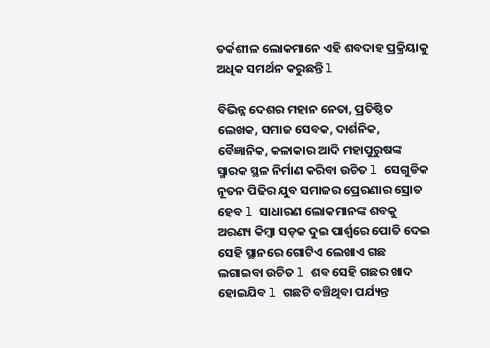ତର୍କଶୀଳ ଲୋକମାନେ ଏହି ଶବଦାହ ପ୍ରକ୍ରିୟାକୁ ଅଧିକ ସମର୍ଥନ କରୁଛନ୍ତି l

ବିଭିନ୍ନ ଦେଶର ମହାନ ନେତା, ପ୍ରତିଷ୍ଠିତ ଲେଖକ, ସମାଜ ସେବକ, ଦାର୍ଶନିକ, ବୈଜ୍ଞାନିକ, କଳାକାର ଆଦି ମହାପୁରୁଷଙ୍କ ସ୍ମାରକ ସ୍ଥଳ ନିର୍ମାଣ କରିବା ଉଚିତ l ସେଗୁଡିକ ନୂତନ ପିଢିର ଯୁବ ସମାଜର ପ୍ରେରଣାର ସ୍ରୋତ ହେବ l ସାଧାରଣ ଲୋକମାନଙ୍କ ଶବକୁ ଅରଣ୍ୟ କିମ୍ବା ସଡ଼କ ଦୁଇ ପାର୍ଶ୍ୱରେ ପୋତି ଦେଇ ସେହି ସ୍ଥାନରେ ଗୋଟିଏ ଲେଖାଏ ଗଛ ଲଗାଇବା ଉଚିତ l ଶବ ସେହି ଗଛର ଖାଦ ହୋଇଯିବ l ଗଛଟି ବଞ୍ଚିଥିବା ପର୍ଯ୍ୟନ୍ତ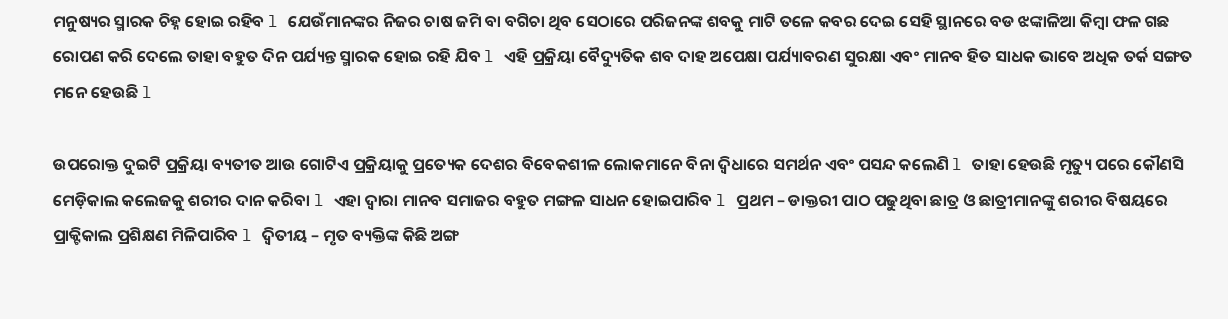ମନୁଷ୍ୟର ସ୍ମାରକ ଚିହ୍ନ ହୋଇ ରହିବ l ଯେଉଁମାନଙ୍କର ନିଜର ଚାଷ ଜମି ବା ବଗିଚା ଥିବ ସେଠାରେ ପରିଜନଙ୍କ ଶବକୁ ମାଟି ତଳେ କବର ଦେଇ ସେହି ସ୍ଥାନରେ ବଡ ଝଙ୍କାଳିଆ କିମ୍ବା ଫଳ ଗଛ ରୋପଣ କରି ଦେଲେ ତାହା ବହୁତ ଦିନ ପର୍ଯ୍ୟନ୍ତ ସ୍ମାରକ ହୋଇ ରହି ଯିବ l ଏହି ପ୍ରକ୍ରିୟା ବୈଦ୍ୟୁତିକ ଶବ ଦାହ ଅପେକ୍ଷା ପର୍ଯ୍ୟାବରଣ ସୁରକ୍ଷା ଏବଂ ମାନବ ହିତ ସାଧକ ଭାବେ ଅଧିକ ତର୍କ ସଙ୍ଗତ ମନେ ହେଉଛି l

ଉପରୋକ୍ତ ଦୁଇଟି ପ୍ରକ୍ରିୟା ବ୍ୟତୀତ ଆଉ ଗୋଟିଏ ପ୍ରକ୍ରିୟାକୁ ପ୍ରତ୍ୟେକ ଦେଶର ବିବେକଶୀଳ ଲୋକମାନେ ବିନା ଦ୍ଵିଧାରେ ସମର୍ଥନ ଏବଂ ପସନ୍ଦ କଲେଣି l ତାହା ହେଉଛି ମୃତ୍ୟୁ ପରେ କୌଣସି ମେଡ଼ିକାଲ କଲେଜକୁ ଶରୀର ଦାନ କରିବା l ଏହା ଦ୍ୱାରା ମାନବ ସମାଜର ବହୁତ ମଙ୍ଗଳ ସାଧନ ହୋଇପାରିବ l ପ୍ରଥମ – ଡାକ୍ତରୀ ପାଠ ପଢୁଥିବା ଛାତ୍ର ଓ ଛାତ୍ରୀମାନଙ୍କୁ ଶରୀର ବିଷୟରେ ପ୍ରାକ୍ଟିକାଲ ପ୍ରଶିକ୍ଷଣ ମିଳିପାରିବ l ଦ୍ୱିତୀୟ – ମୃତ ବ୍ୟକ୍ତିଙ୍କ କିଛି ଅଙ୍ଗ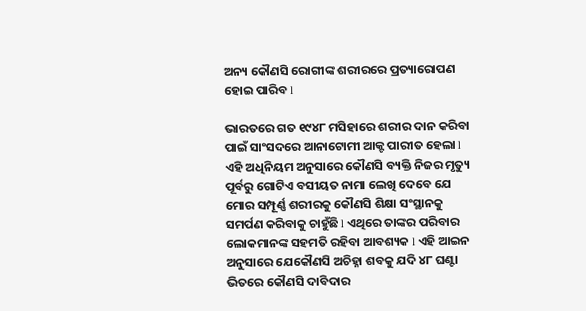ଅନ୍ୟ କୌଣସି ରୋଗୀଙ୍କ ଶରୀରରେ ପ୍ରତ୍ୟାରୋପଣ ହୋଇ ପାରିବ l

ଭାରତରେ ଗତ ୧୯୪୮ ମସିହାରେ ଶରୀର ଦାନ କରିବା ପାଇଁ ସାଂସଦରେ ଆନାଟୋମୀ ଆକ୍ଟ ପାରୀତ ହେଲା l ଏହି ଅଧିନିୟମ ଅନୁସାରେ କୌଣସି ବ୍ୟକ୍ତି ନିଜର ମୃତ୍ୟୁ ପୂର୍ବରୁ ଗୋଟିଏ ବସୀୟତ ନାମା ଲେଖି ଦେବେ ଯେ ମୋର ସମ୍ପୂର୍ଣ୍ଣ ଶରୀରକୁ କୌଣସି ଶିକ୍ଷା ସଂସ୍ଥାନକୁ ସମର୍ପଣ କରିବାକୁ ଚାହୁଁଛି l ଏଥିରେ ତାଙ୍କର ପରିବାର ଲୋକମାନଙ୍କ ସହମତି ରହିବା ଆବଶ୍ୟକ l ଏହି ଆଇନ ଅନୁସାରେ ଯେକୌଣସି ଅଚିହ୍ନା ଶବକୁ ଯଦି ୪୮ ଘଣ୍ଟା ଭିତରେ କୌଣସି ଦାବିଦାର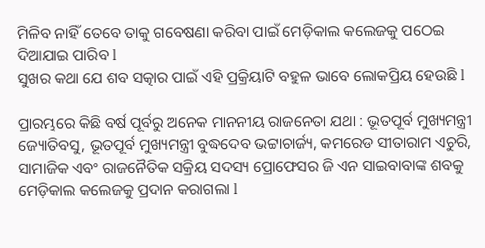ମିଳିବ ନାହିଁ ତେବେ ତାକୁ ଗବେଷଣା କରିବା ପାଇଁ ମେଡ଼ିକାଲ କଲେଜକୁ ପଠେଇ ଦିଆଯାଇ ପାରିବ l
ସୁଖର କଥା ଯେ ଶବ ସତ୍କାର ପାଇଁ ଏହି ପ୍ରକ୍ରିୟାଟି ବହୁଳ ଭାବେ ଲୋକପ୍ରିୟ ହେଉଛି l

ପ୍ରାରମ୍ଭରେ କିଛି ବର୍ଷ ପୂର୍ବରୁ ଅନେକ ମାନନୀୟ ରାଜନେତା ଯଥା : ଭୂତପୂର୍ବ ମୁଖ୍ୟମନ୍ତ୍ରୀ ଜ୍ୟୋତିବସୁ, ଭୂତପୂର୍ବ ମୁଖ୍ୟମନ୍ତ୍ରୀ ବୁଦ୍ଧଦେବ ଭଟ୍ଟାଚାର୍ଜ୍ୟ, କମରେଡ ସୀତାରାମ ଏଚୁରି, ସାମାଜିକ ଏବଂ ରାଜନୈତିକ ସକ୍ରିୟ ସଦସ୍ୟ ପ୍ରୋଫେସର ଜି ଏନ ସାଇବାବାଙ୍କ ଶବକୁ ମେଡ଼ିକାଲ କଲେଜକୁ ପ୍ରଦାନ କରାଗଲା l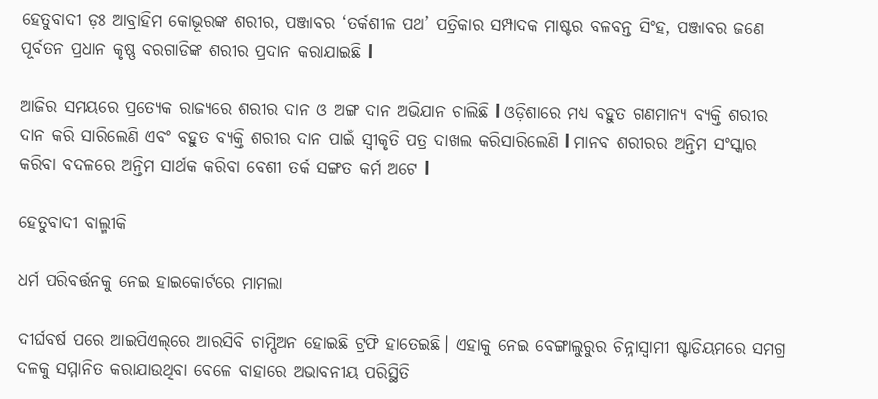ହେତୁବାଦୀ ଡ଼ଃ ଆବ୍ରାହିମ କୋଭୂରଙ୍କ ଶରୀର, ପଞ୍ଜାବର ‘ତର୍କଶୀଳ ପଥ’ ପତ୍ରିକାର ସମ୍ପାଦକ ମାଷ୍ଟର ବଳବନ୍ତ ସିଂହ, ପଞ୍ଜାବର ଜଣେ ପୂର୍ବତନ ପ୍ରଧାନ କୃଷ୍ଣ ବରଗାଡିଙ୍କ ଶରୀର ପ୍ରଦାନ କରାଯାଇଛି l

ଆଜିର ସମୟରେ ପ୍ରତ୍ୟେକ ରାଜ୍ୟରେ ଶରୀର ଦାନ ଓ ଅଙ୍ଗ ଦାନ ଅଭିଯାନ ଚାଲିଛି l ଓଡ଼ିଶାରେ ମଧ୍ୟ ବହୁତ ଗଣମାନ୍ୟ ବ୍ୟକ୍ତି ଶରୀର ଦାନ କରି ସାରିଲେଣି ଏବଂ ବହୁତ ବ୍ୟକ୍ତି ଶରୀର ଦାନ ପାଇଁ ସ୍ୱୀକୃତି ପତ୍ର ଦାଖଲ କରିସାରିଲେଣି l ମାନବ ଶରୀରର ଅନ୍ତିମ ସଂସ୍କାର କରିବା ବଦଳରେ ଅନ୍ତିମ ସାର୍ଥକ କରିବା ବେଶୀ ତର୍କ ସଙ୍ଗତ କର୍ମ ଅଟେ l

ହେତୁବାଦୀ ବାଲ୍ମୀକି

ଧର୍ମ ପରିବର୍ତ୍ତନକୁ ନେଇ ହାଇକୋର୍ଟରେ ମାମଲା

ଦୀର୍ଘବର୍ଷ ପରେ ଆଇପିଏଲ୍‌ରେ ଆରସିବି ଚାମ୍ପିଅନ ହୋଇଛି ଟ୍ରଫି ହାତେଇଛି। ଏହାକୁ ନେଇ ବେଙ୍ଗାଲୁରୁର ଚିନ୍ନାସ୍ୱାମୀ ଷ୍ଟାଡିୟମରେ ସମଗ୍ର ଦଳକୁ ସମ୍ମାନିତ କରାଯାଉଥିବା ବେଳେ ବାହାରେ ଅଭାବନୀୟ ପରିସ୍ଥିତି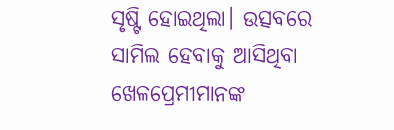ସୃଷ୍ଟି ହୋଇଥିଲା। ଉତ୍ସବରେ ସାମିଲ ହେବାକୁ ଆସିଥିବା ଖେଳପ୍ରେମୀମାନଙ୍କ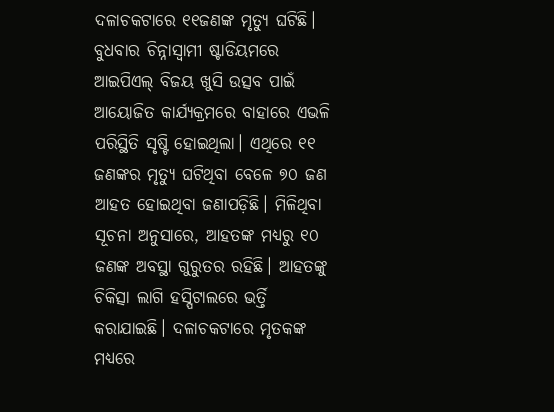ଦଳାଚକଟାରେ ୧୧ଜଣଙ୍କ ମୃତ୍ୟୁ ଘଟିଛି।
ବୁଧବାର ଚିନ୍ନାସ୍ୱାମୀ ଷ୍ଟାଡିୟମରେ ଆଇପିଏଲ୍‌ ବିଜୟ ଖୁସି ଉତ୍ସବ ପାଇଁ ଆୟୋଜିତ କାର୍ଯ୍ୟକ୍ରମରେ ବାହାରେ ଏଭଳି ପରିସ୍ଥିତି ସୃଷ୍ଟି ହୋଇଥିଲା। ଏଥିରେ ୧୧ ଜଣଙ୍କର ମୃତ୍ୟୁ ଘଟିଥିବା ବେଳେ ୭୦ ଜଣ ଆହତ ହୋଇଥିବା ଜଣାପଡ଼ିଛି। ମିଳିଥିବା ସୂଚନା ଅନୁସାରେ, ଆହତଙ୍କ ମଧ୍ୟରୁ ୧୦ ଜଣଙ୍କ ଅବସ୍ଥା ଗୁରୁତର ରହିଛି। ଆହତଙ୍କୁ ଚିକିତ୍ସା ଲାଗି ହସ୍ପିଟାଲରେ ଭର୍ତ୍ତି କରାଯାଇଛି। ଦଳାଚକଟାରେ ମୃତକଙ୍କ ମଧ୍ୟରେ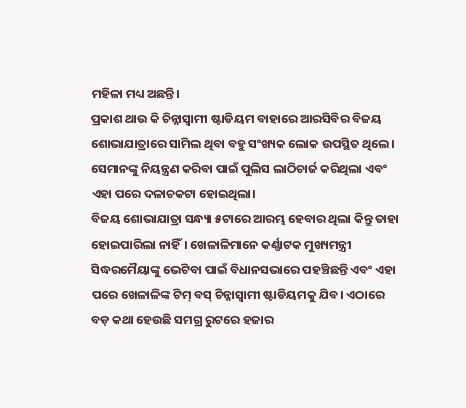ମହିଳା ମଧ୍ୟ ଅଛନ୍ତି।
ପ୍ରକାଶ ଥାଉ କି ଚିନ୍ନାସ୍ୱାମୀ ଷ୍ଟାଡିୟମ ବାହାରେ ଆରସିବିର ବିଜୟ ଶୋଭାଯାତ୍ରାରେ ସାମିଲ ଥିବା ବହୁ ସଂଖ୍ୟକ ଲୋକ ଉପସ୍ଥିତ ଥିଲେ। ସେମାନଙ୍କୁ ନିୟନ୍ତ୍ରଣ କରିବା ପାଇଁ ପୁଲିସ ଲାଠିଚାର୍ଜ କରିଥିଲା ଏବଂ ଏହା ପରେ ଦଳାଚକଟା ହୋଇଥିଲା।
ବିଜୟ ଶୋଭାଯାତ୍ରା ସନ୍ଧ୍ୟା ୫ଟାରେ ଆରମ୍ଭ ହେବାର ଥିଲା କିନ୍ତୁ ତାହା ହୋଇପାରିଲା ନାହିଁ। ଖେଳାଳିମାନେ କର୍ଣ୍ଣାଟକ ମୁଖ୍ୟମନ୍ତ୍ରୀ ସିଦ୍ଧରମୈୟାଙ୍କୁ ଭେଟିବା ପାଇଁ ବିଧାନସଭାରେ ପହଞ୍ଚିଛନ୍ତି ଏବଂ ଏହା ପରେ ଖେଳାଳିଙ୍କ ଟିମ୍‌ ବସ୍‌ ଚିନ୍ନାସ୍ୱାମୀ ଷ୍ଟାଡିୟମକୁ ଯିବ। ଏଠାରେ ବଡ଼ କଥା ହେଉଛି ସମଗ୍ର ରୁଟରେ ହଜାର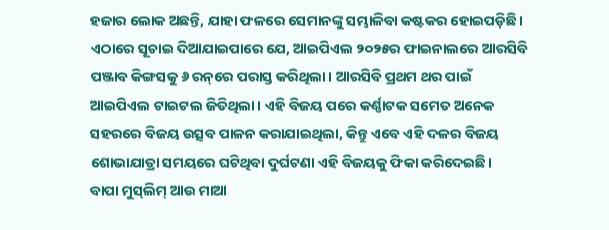ହଜାର ଲୋକ ଅଛନ୍ତି, ଯାହା ଫଳରେ ସେମାନଙ୍କୁ ସମ୍ଭାଳିବା କଷ୍ଟକର ହୋଇପଡ଼ିଛି।
ଏଠାରେ ସୂଚାଇ ଦିଆଯାଇପାରେ ଯେ, ଆଇପିଏଲ ୨୦୨୫ର ଫାଇନାଲରେ ଆରସିବି ପଞ୍ଜାବ କିଙ୍ଗସକୁ ୬ ରନ୍‌ରେ ପରାସ୍ତ କରିଥିଲା। ଆରସିବି ପ୍ରଥମ ଥର ପାଇଁ ଆଇପିଏଲ ଟାଇଟଲ ଜିତିଥିଲା। ଏହି ବିଜୟ ପରେ କର୍ଣ୍ଣାଟକ ସମେତ ଅନେକ ସହରରେ ବିଜୟ ଉତ୍ସବ ପାଳନ କରାଯାଇଥିଲା, କିନ୍ତୁ ଏବେ ଏହି ଦଳର ବିଜୟ ଶୋଭାଯାତ୍ରା ସମୟରେ ଘଟିଥିବା ଦୁର୍ଘଟଣା ଏହି ବିଜୟକୁ ଫିକା କରିଦେଇଛି।
ବାପା ମୁସ୍‌ଲିମ୍‌ ଆଉ ମାଆ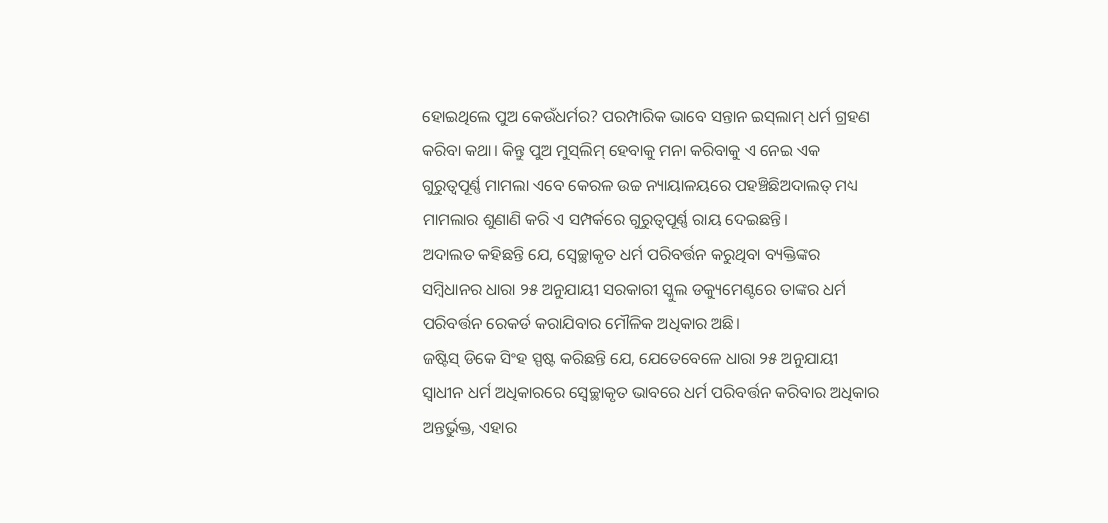ହୋଇଥିଲେ ପୁଅ କେଉଁଧର୍ମର? ପରମ୍ପାରିକ ଭାବେ ସନ୍ତାନ ଇସ୍‌ଲାମ୍‌ ଧର୍ମ ଗ୍ରହଣ କରିବା କଥା। କିନ୍ତୁ ପୁଅ ମୁସ୍‌ଲିମ୍‌ ହେବାକୁ ମନା କରିବାକୁ ଏ ନେଇ ଏକ ଗୁରୁତ୍ୱପୂର୍ଣ୍ଣ ମାମଲା ଏବେ କେରଳ ଉଚ୍ଚ ନ୍ୟାୟାଳୟରେ ପହଞ୍ଚିଛିଅଦାଲତ୍‌ ମଧ୍ୟ ମାମଲାର ଶୁଣାଣି କରି ଏ ସମ୍ପର୍କରେ ଗୁରୁତ୍ୱପୂର୍ଣ୍ଣ ରାୟ ଦେଇଛନ୍ତି।
ଅଦାଲତ କହିଛନ୍ତି ଯେ, ସ୍ୱେଚ୍ଛାକୃତ ଧର୍ମ ପରିବର୍ତ୍ତନ କରୁଥିବା ବ୍ୟକ୍ତିଙ୍କର ସମ୍ବିଧାନର ଧାରା ୨୫ ଅନୁଯାୟୀ ସରକାରୀ ସ୍କୁଲ ଡକ୍ୟୁମେଣ୍ଟରେ ତାଙ୍କର ଧର୍ମ ପରିବର୍ତ୍ତନ ରେକର୍ଡ କରାଯିବାର ମୌଳିକ ଅଧିକାର ଅଛି।
ଜଷ୍ଟିସ୍‌ ଡିକେ ସିଂହ ସ୍ପଷ୍ଟ କରିଛନ୍ତି ଯେ, ଯେତେବେଳେ ଧାରା ୨୫ ଅନୁଯାୟୀ ସ୍ୱାଧୀନ ଧର୍ମ ଅଧିକାରରେ ସ୍ୱେଚ୍ଛାକୃତ ଭାବରେ ଧର୍ମ ପରିବର୍ତ୍ତନ କରିବାର ଅଧିକାର ଅନ୍ତର୍ଭୁକ୍ତ, ଏହାର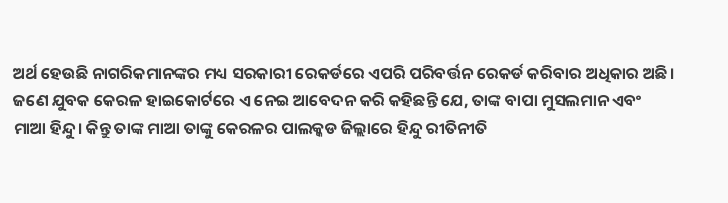ଅର୍ଥ ହେଉଛି ନାଗରିକମାନଙ୍କର ମଧ୍ୟ ସରକାରୀ ରେକର୍ଡରେ ଏପରି ପରିବର୍ତ୍ତନ ରେକର୍ଡ କରିବାର ଅଧିକାର ଅଛି।
ଜଣେ ଯୁବକ କେରଳ ହାଇକୋର୍ଟରେ ଏ ନେଇ ଆବେଦନ କରି କହିଛନ୍ତି ଯେ, ତାଙ୍କ ବାପା ମୁସଲମାନ ଏବଂ ମାଆ ହିନ୍ଦୁ। କିନ୍ତୁ ତାଙ୍କ ମାଆ ତାଙ୍କୁ କେରଳର ପାଲକ୍କଡ ଜିଲ୍ଲାରେ ହିନ୍ଦୁ ରୀତିନୀତି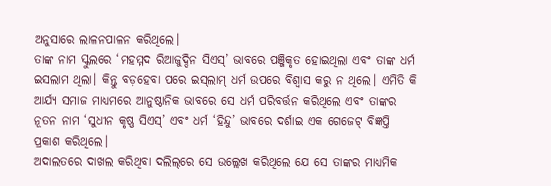ଅନୁସାରେ ଲାଳନପାଳନ କରିଥିଲେ।
ତାଙ୍କ ନାମ ସ୍କୁଲରେ ‘ମହମ୍ମଦ ରିଆଜୁଦ୍ଦିନ ସିଏସ୍‌’ ଭାବରେ ପଞ୍ଜିକୃତ ହୋଇଥିଲା ଏବଂ ତାଙ୍କ ଧର୍ମ ଇସଲାମ ଥିଲା। କିନ୍ତୁ ବଡ଼ହେବା ପରେ ଇସ୍‌ଲାମ୍‌ ଧର୍ମ ଉପରେ ବିଶ୍ୱାସ କରୁ ନ ଥିଲେ। ଏମିତି କି ଆର୍ଯ୍ୟ ସମାଜ ମାଧ୍ୟମରେ ଆନୁଷ୍ଠାନିକ ଭାବରେ ସେ ଧର୍ମ ପରିବର୍ତ୍ତନ କରିଥିଲେ ଏବଂ ତାଙ୍କର ନୂତନ ନାମ ‘ସୁଧୀନ କୃଷ୍ଣ ସିଏସ୍‌’ ଏବଂ ଧର୍ମ ‘ହିନ୍ଦୁ’ ଭାବରେ ଦର୍ଶାଇ ଏକ ଗେଜେଟ୍‌ ବିଜ୍ଞପ୍ତି ପ୍ରକାଶ କରିଥିଲେ।
ଅଦାଲତରେ ଦାଖଲ କରିଥିବା ଦଲିଲ୍‌ରେ ସେ ଉଲ୍ଲେଖ କରିଥିଲେ ଯେ ସେ ତାଙ୍କର ମାଧ୍ୟମିକ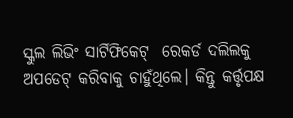ସ୍କୁଲ ଲିଭିଂ ସାର୍ଟିଫିକେଟ୍‌  ରେକର୍ଡ ଦଲିଲକୁ ଅପଡେଟ୍‌ କରିବାକୁ ଚାହୁଁଥିଲେ। କିନ୍ତୁ କର୍ତ୍ତୃପକ୍ଷ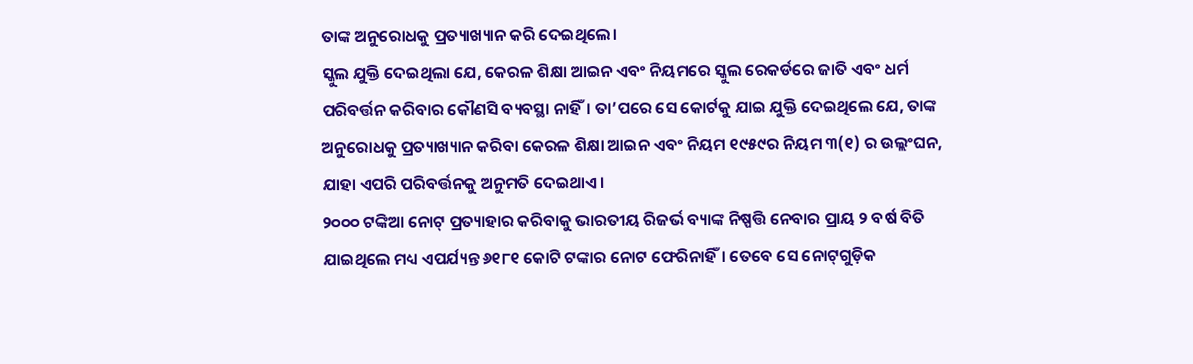ତାଙ୍କ ଅନୁରୋଧକୁ ପ୍ରତ୍ୟାଖ୍ୟାନ କରି ଦେଇଥିଲେ।
ସ୍କୁଲ ଯୁକ୍ତି ଦେଇଥିଲା ଯେ, କେରଳ ଶିକ୍ଷା ଆଇନ ଏବଂ ନିୟମରେ ସ୍କୁଲ ରେକର୍ଡରେ ଜାତି ଏବଂ ଧର୍ମ ପରିବର୍ତ୍ତନ କରିବାର କୌଣସି ବ୍ୟବସ୍ଥା ନାହିଁ। ତା’ପରେ ସେ କୋର୍ଟକୁ ଯାଇ ଯୁକ୍ତି ଦେଇଥିଲେ ଯେ, ତାଙ୍କ ଅନୁରୋଧକୁ ପ୍ରତ୍ୟାଖ୍ୟାନ କରିବା କେରଳ ଶିକ୍ଷା ଆଇନ ଏବଂ ନିୟମ ୧୯୫୯ର ନିୟମ ୩(୧) ର ଉଲ୍ଲଂଘନ, ଯାହା ଏପରି ପରିବର୍ତ୍ତନକୁ ଅନୁମତି ଦେଇଥାଏ।
୨୦୦୦ ଟଙ୍କିଆ ନୋଟ୍‌ ପ୍ରତ୍ୟାହାର କରିବାକୁ ଭାରତୀୟ ରିଜର୍ଭ ବ୍ୟାଙ୍କ ନିଷ୍ପତ୍ତି ନେବାର ପ୍ରାୟ ୨ ବର୍ଷ ବିତି ଯାଇଥିଲେ ମଧ୍ୟ ଏପର୍ଯ୍ୟନ୍ତ ୬୧୮୧ କୋଟି ଟଙ୍କାର ନୋଟ ଫେରିନାହିଁ। ତେବେ ସେ ନୋଟ୍‌ଗୁଡ଼ିକ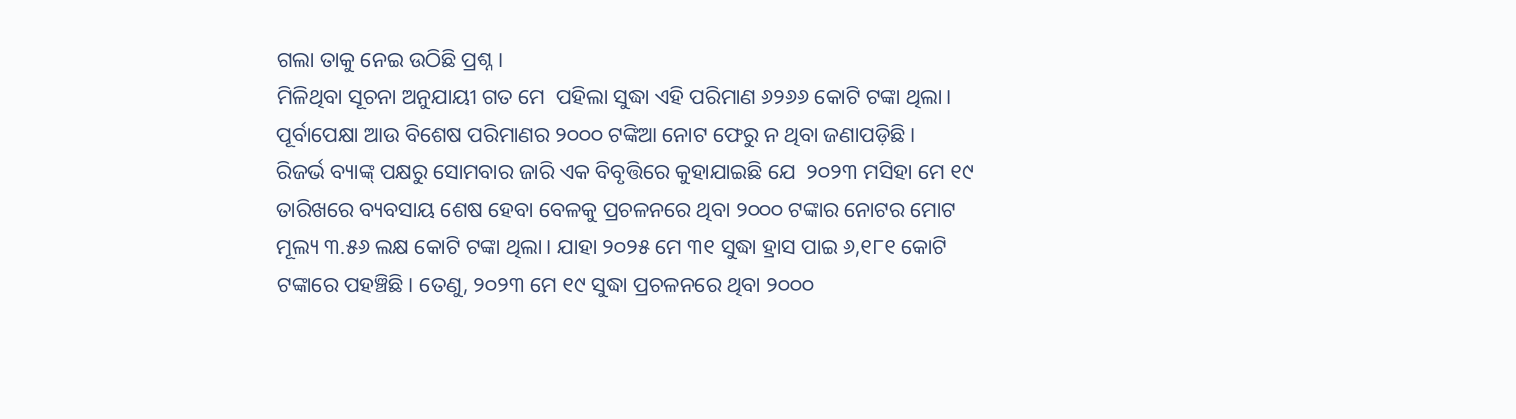ଗଲା ତାକୁ ନେଇ ଉଠିଛି ପ୍ରଶ୍ନ।
ମିଳିଥିବା ସୂଚନା ଅନୁଯାୟୀ ଗତ ମେ  ପହିଲା ସୁଦ୍ଧା ଏହି ପରିମାଣ ୬୨୬୬ କୋଟି ଟଙ୍କା ଥିଲା। ପୂର୍ବାପେକ୍ଷା ଆଉ ବିଶେଷ ପରିମାଣର ୨୦୦୦ ଟଙ୍କିଆ ନୋଟ ଫେରୁ ନ ଥିବା ଜଣାପଡ଼ିଛି।
ରିଜର୍ଭ ବ୍ୟାଙ୍କ୍‌ ପକ୍ଷରୁ ସୋମବାର ଜାରି ଏକ ବିବୃତ୍ତିରେ କୁହାଯାଇଛି ଯେ  ୨୦୨୩ ମସିହା ମେ ୧୯ ତାରିଖରେ ବ୍ୟବସାୟ ଶେଷ ହେବା ବେଳକୁ ପ୍ରଚଳନରେ ଥିବା ୨୦୦୦ ଟଙ୍କାର ନୋଟର ମୋଟ ମୂଲ୍ୟ ୩.୫୬ ଲକ୍ଷ କୋଟି ଟଙ୍କା ଥିଲା। ଯାହା ୨୦୨୫ ମେ ୩୧ ସୁଦ୍ଧା ହ୍ରାସ ପାଇ ୬,୧୮୧ କୋଟି ଟଙ୍କାରେ ପହଞ୍ଚିଛି। ତେଣୁ, ୨୦୨୩ ମେ ୧୯ ସୁଦ୍ଧା ପ୍ରଚଳନରେ ଥିବା ୨୦୦୦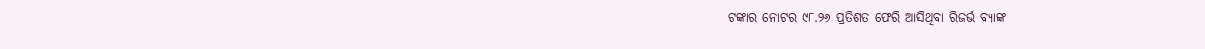ଟଙ୍କାର ନୋଟର ୯୮.୨୬ ପ୍ରତିଶତ ଫେରି ଆସିଥିବା ରିଜର୍ଭ ବ୍ୟାଙ୍କ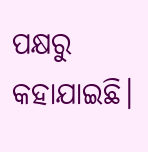ପକ୍ଷରୁ କହାଯାଇଛି।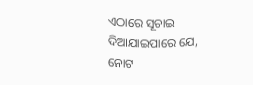ଏଠାରେ ସୂଚାଇ ଦିଆଯାଇପାରେ ଯେ, ନୋଟ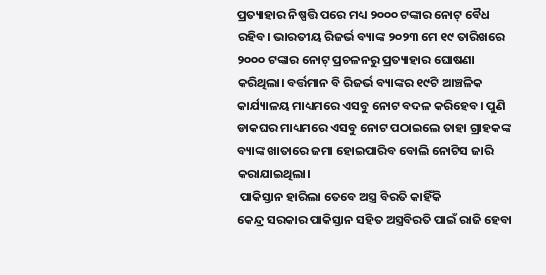ପ୍ରତ୍ୟାହାର ନିଷ୍ପତ୍ତି ପରେ ମଧ୍ୟ ୨୦୦୦ ଟଙ୍କାର ନୋଟ୍‌ ବୈଧ ରହିବ। ଭାରତୀୟ ରିଜର୍ଭ ବ୍ୟାଙ୍କ ୨୦୨୩ ମେ ୧୯ ତାରିଖରେ ୨୦୦୦ ଟଙ୍କାର ନୋଟ୍‌ ପ୍ରଚଳନରୁ ପ୍ରତ୍ୟାହାର ଘୋଷଣା କରିଥିଲା। ବର୍ତ୍ତମାନ ବି ରିଜର୍ଭ ବ୍ୟାଙ୍କର ୧୯ଟି ଆଞ୍ଚଳିକ କାର୍ଯ୍ୟାଳୟ ମାଧ୍ୟମରେ ଏସବୁ ନୋଟ ବଦଳ କରିହେବ। ପୁଣି ଡାକଘର ମାଧ୍ୟମରେ ଏସବୁ ନୋଟ ପଠାଇଲେ ତାହା ଗ୍ରାହକଙ୍କ ବ୍ୟାଙ୍କ ଖାତାରେ ଜମା ହୋଇପାରିବ ବୋଲି ନୋଟିସ ଜାରି କରାଯାଇଥିଲା।
 ପାକିସ୍ତାନ ହାରିଲା ତେବେ ଅସ୍ତ୍ର ବିରତି କାହିଁକି
କେନ୍ଦ୍ର ସରକାର ପାକିସ୍ତାନ ସହିତ ଅସ୍ତ୍ରବିରତି ପାଇଁ ରାଜି ହେବା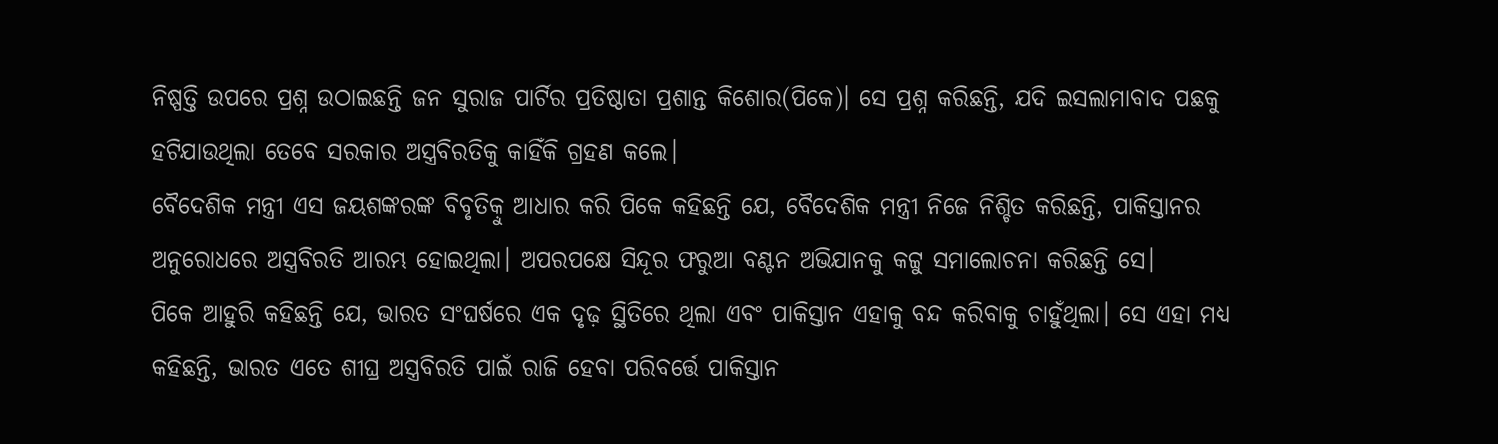ନିଷ୍ପତ୍ତି ଉପରେ ପ୍ରଶ୍ନ ଉଠାଇଛନ୍ତି ଜନ ସୁରାଜ ପାର୍ଟିର ପ୍ରତିଷ୍ଠାତା ପ୍ରଶାନ୍ତ କିଶୋର(ପିକେ)। ସେ ପ୍ରଶ୍ନ କରିଛନ୍ତି, ଯଦି ଇସଲାମାବାଦ ପଛକୁ ହଟିଯାଉଥିଲା ତେବେ ସରକାର ଅସ୍ତ୍ରବିରତିକୁ କାହିଁକି ଗ୍ରହଣ କଲେ।
ବୈଦେଶିକ ମନ୍ତ୍ରୀ ଏସ ଜୟଶଙ୍କରଙ୍କ ବିବୃତିକ଼ୁ ଆଧାର କରି ପିକେ କହିଛନ୍ତି ଯେ, ବୈଦେଶିକ ମନ୍ତ୍ରୀ ନିଜେ ନିଶ୍ଚିତ କରିଛନ୍ତି, ପାକିସ୍ତାନର ଅନୁରୋଧରେ ଅସ୍ତ୍ରବିରତି ଆରମ୍ଭ ହୋଇଥିଲା। ଅପରପକ୍ଷେ ସିନ୍ଦୂର ଫରୁଆ ବଣ୍ଟନ ଅଭିଯାନକୁ କଟ୍ଟୁ ସମାଲୋଚନା କରିଛନ୍ତି ସେ।
ପିକେ ଆହୁରି କହିଛନ୍ତି ଯେ, ଭାରତ ସଂଘର୍ଷରେ ଏକ ଦୃଢ଼ ସ୍ଥିତିରେ ଥିଲା ଏବଂ ପାକିସ୍ତାନ ଏହାକୁ ବନ୍ଦ କରିବାକୁ ଚାହୁଁଥିଲା। ସେ ଏହା ମଧ୍ୟ କହିଛନ୍ତି, ଭାରତ ଏତେ ଶୀଘ୍ର ଅସ୍ତ୍ରବିରତି ପାଇଁ ରାଜି ହେବା ପରିବର୍ତ୍ତେ ପାକିସ୍ତାନ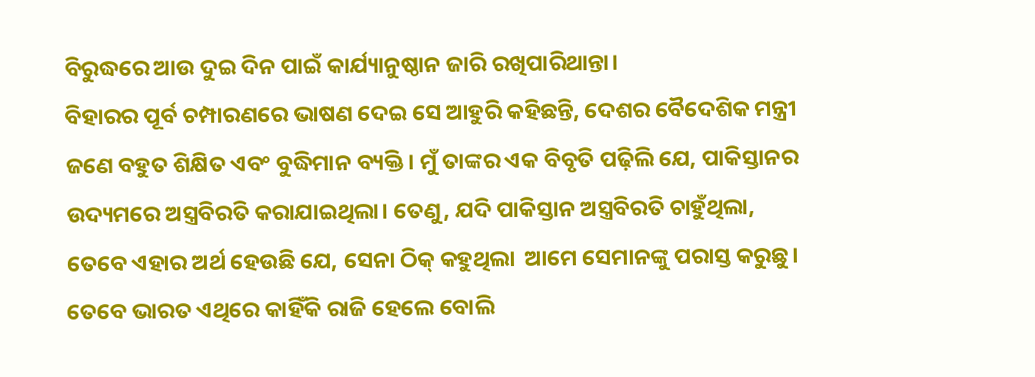ବିରୁଦ୍ଧରେ ଆଉ ଦୁଇ ଦିନ ପାଇଁ କାର୍ଯ୍ୟାନୁଷ୍ଠାନ ଜାରି ରଖିପାରିଥାନ୍ତା।
ବିହାରର ପୂର୍ବ ଚମ୍ପାରଣରେ ଭାଷଣ ଦେଇ ସେ ଆହୁରି କହିଛନ୍ତି, ଦେଶର ବୈଦେଶିକ ମନ୍ତ୍ରୀ ଜଣେ ବହୁତ ଶିକ୍ଷିତ ଏବଂ ବୁଦ୍ଧିମାନ ବ୍ୟକ୍ତି। ମୁଁ ତାଙ୍କର ଏକ ବିବୃତି ପଢ଼ିଲି ଯେ, ପାକିସ୍ତାନର ଉଦ୍ୟମରେ ଅସ୍ତ୍ରବିରତି କରାଯାଇଥିଲା। ତେଣୁ, ଯଦି ପାକିସ୍ତାନ ଅସ୍ତ୍ରବିରତି ଚାହୁଁଥିଲା, ତେବେ ଏହାର ଅର୍ଥ ହେଉଛି ଯେ, ସେନା ଠିକ୍‌ କହୁଥିଲା  ଆମେ ସେମାନଙ୍କୁ ପରାସ୍ତ କରୁଛୁ। ତେବେ ଭାରତ ଏଥିରେ କାହିଁକି ରାଜି ହେଲେ ବୋଲି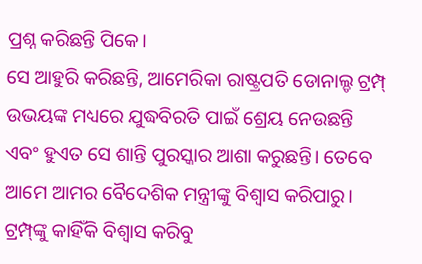ପ୍ରଶ୍ନ କରିଛନ୍ତି ପିକେ।
ସେ ଆହୁରି କରିଛନ୍ତି, ଆମେରିକା ରାଷ୍ଟ୍ରପତି ଡୋନାଲ୍ଡ ଟ୍ରମ୍ପ୍‌ ଉଭୟଙ୍କ ମଧ୍ୟରେ ଯୁଦ୍ଧବିରତି ପାଇଁ ଶ୍ରେୟ ନେଉଛନ୍ତି ଏବଂ ହୁଏତ ସେ ଶାନ୍ତି ପୁରସ୍କାର ଆଶା କରୁଛନ୍ତି। ତେବେ ଆମେ ଆମର ବୈଦେଶିକ ମନ୍ତ୍ରୀଙ୍କୁ ବିଶ୍ୱାସ କରିପାରୁ। ଟ୍ରମ୍ପ୍‌ଙ୍କୁ କାହିଁକି ବିଶ୍ୱାସ କରିବୁ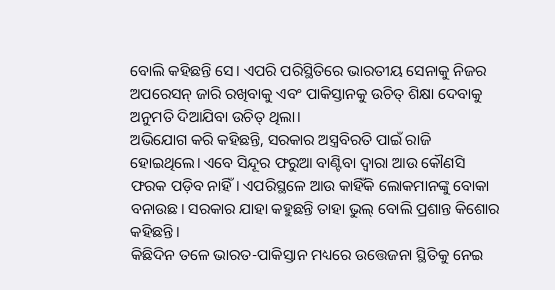ବୋଲି କହିଛନ୍ତି ସେ। ଏପରି ପରିସ୍ଥିତିରେ ଭାରତୀୟ ସେନାକୁ ନିଜର ଅପରେସନ୍‌ ଜାରି ରଖିବାକୁ ଏବଂ ପାକିସ୍ତାନକୁ ଉଚିତ୍‌ ଶିକ୍ଷା ଦେବାକୁ ଅନୁମତି ଦିଆଯିବା ଉଚିତ୍‌ ଥିଲା।
ଅଭିଯୋଗ କରି କହିଛନ୍ତି, ସରକାର ଅସ୍ତ୍ରବିରତି ପାଇଁ ରାଜି ହୋଇଥିଲେ। ଏବେ ସିନ୍ଦୂର ଫରୁଆ ବାଣ୍ଟିବା ଦ୍ୱାରା ଆଉ କୌଣସି ଫରକ ପଡ଼ିବ ନାହିଁ। ଏପରିସ୍ଥଳେ ଆଉ କାହିଁକି ଲୋକମାନଙ୍କୁ ବୋକା ବନାଉଛ। ସରକାର ଯାହା କହୁଛନ୍ତି ତାହା ଭୁଲ୍‌ ବୋଲି ପ୍ରଶାନ୍ତ କିଶୋର କହିଛନ୍ତି।
କିଛିଦିନ ତଳେ ଭାରତ-ପାକିସ୍ତାନ ମଧ୍ୟରେ ଉତ୍ତେଜନା ସ୍ଥିତିକୁ ନେଇ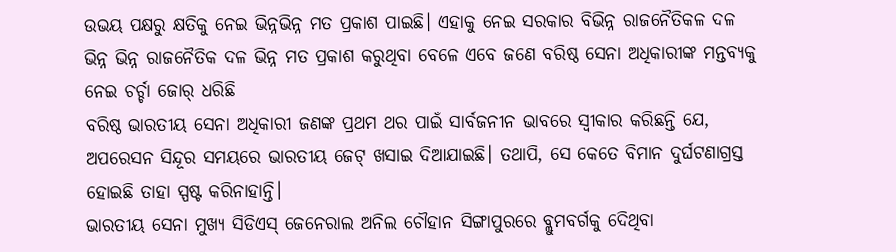ଉଭୟ ପକ୍ଷରୁ କ୍ଷତିକୁ ନେଇ ଭିନ୍ନଭିନ୍ନ ମତ ପ୍ରକାଶ ପାଇଛି। ଏହାକୁ ନେଇ ସରକାର ବିଭିନ୍ନ ରାଜନୈତିକଳ ଦଳ ଭିନ୍ନ ଭିନ୍ନ ରାଜନୈତିକ ଦଳ ଭିନ୍ନ ମତ ପ୍ରକାଶ କରୁଥିବା ବେଳେ ଏବେ ଜଣେ ବରିଷ୍ଠ ସେନା ଅଧିକାରୀଙ୍କ ମନ୍ତବ୍ୟକୁ ନେଇ ଚର୍ଚ୍ଚା ଜୋର୍‌ ଧରିଛି
ବରିଷ୍ଠ ଭାରତୀୟ ସେନା ଅଧିକାରୀ ଜଣଙ୍କ ପ୍ରଥମ ଥର ପାଇଁ ସାର୍ବଜନୀନ ଭାବରେ ସ୍ୱୀକାର କରିଛନ୍ତି ଯେ, ଅପରେସନ ସିନ୍ଦୂର ସମୟରେ ଭାରତୀୟ ଜେଟ୍‌ ଖସାଇ ଦିଆଯାଇଛି। ତଥାପି, ସେ କେତେ ବିମାନ ଦୁର୍ଘଟଣାଗ୍ରସ୍ତ ହୋଇଛି ତାହା ସ୍ପଷ୍ଟ କରିନାହାନ୍ତି।
ଭାରତୀୟ ସେନା ମୁଖ୍ୟ ସିଡିଏସ୍‌ ଜେନେରାଲ ଅନିଲ ଚୌହାନ ସିଙ୍ଗାପୁରରେ ବ୍ଲୁମବର୍ଗକୁ ଦେିଥିବା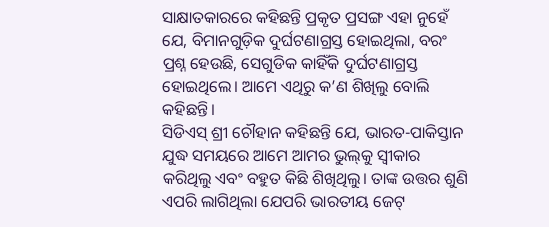ସାକ୍ଷାତକାରରେ କହିଛନ୍ତି ପ୍ରକୃତ ପ୍ରସଙ୍ଗ ଏହା ନୁହେଁ ଯେ, ବିମାନଗୁଡ଼ିକ ଦୁର୍ଘଟଣାଗ୍ରସ୍ତ ହୋଇଥିଲା, ବରଂ ପ୍ରଶ୍ନ ହେଉଛି, ସେଗୁଡିକ କାହିଁକି ଦୁର୍ଘଟଣାଗ୍ରସ୍ତ ହୋଇଥିଲେ। ଆମେ ଏଥିରୁ କ’ଣ ଶିଖିଲୁ ବୋଲି କହିଛନ୍ତି।
ସିଡିଏସ୍‌ ଶ୍ରୀ ଚୌହାନ କହିଛନ୍ତି ଯେ, ଭାରତ-ପାକିସ୍ତାନ ଯୁଦ୍ଧ ସମୟରେ ଆମେ ଆମର ଭୁଲ୍‌କୁ ସ୍ୱୀକାର କରିଥିଲୁ ଏବଂ ବହୁତ କିଛି ଶିଖିଥିଲୁ। ତାଙ୍କ ଉତ୍ତର ଶୁଣି ଏପରି ଲାଗିଥିଲା ଯେପରି ଭାରତୀୟ ଜେଟ୍‌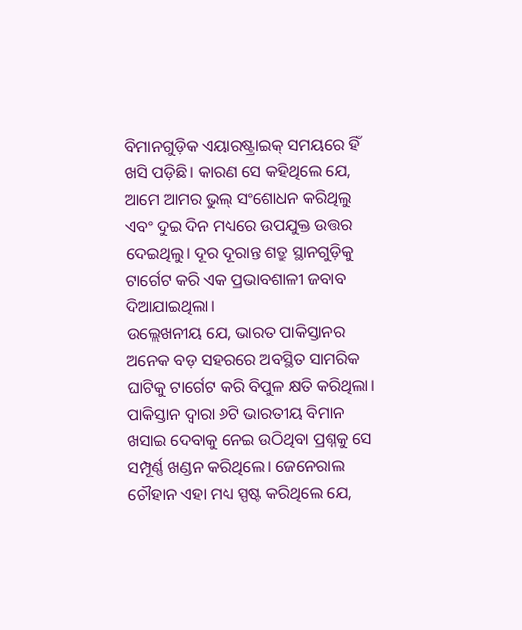ବିମାନଗୁଡ଼ିକ ଏୟାରଷ୍ଟ୍ରାଇକ୍‌ ସମୟରେ ହିଁ ଖସି ପଡ଼ିଛି। କାରଣ ସେ କହିଥିଲେ ଯେ, ଆମେ ଆମର ଭୁଲ୍‌ ସଂଶୋଧନ କରିଥିଲୁ ଏବଂ ଦୁଇ ଦିନ ମଧ୍ୟରେ ଉପଯୁକ୍ତ ଉତ୍ତର ଦେଇଥିଲୁ। ଦୂର ଦୂରାନ୍ତ ଶତ୍ରୁ ସ୍ଥାନଗୁଡ଼ିକୁ ଟାର୍ଗେଟ କରି ଏକ ପ୍ରଭାବଶାଳୀ ଜବାବ ଦିଆଯାଇଥିଲା।
ଉଲ୍ଲେଖନୀୟ ଯେ, ଭାରତ ପାକିସ୍ତାନର ଅନେକ ବଡ଼ ସହରରେ ଅବସ୍ଥିତ ସାମରିକ ଘାଟିକୁ ଟାର୍ଗେଟ କରି ବିପୁଳ କ୍ଷତି କରିଥିଲା। ପାକିସ୍ତାନ ଦ୍ୱାରା ୬ଟି ଭାରତୀୟ ବିମାନ ଖସାଇ ଦେବାକୁ ନେଇ ଉଠିଥିବା ପ୍ରଶ୍ନକୁ ସେ ସମ୍ପୂର୍ଣ୍ଣ ଖଣ୍ଡନ କରିଥିଲେ। ଜେନେରାଲ ଚୌହାନ ଏହା ମଧ୍ୟ ସ୍ପଷ୍ଟ କରିଥିଲେ ଯେ,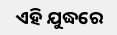ଏହି ଯୁଦ୍ଧରେ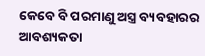କେବେ ବି ପରମାଣୁ ଅସ୍ତ୍ର ବ୍ୟବହାରର ଆବଶ୍ୟକତା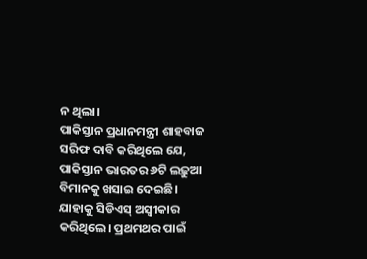ନ ଥିଲା।
ପାକିସ୍ତାନ ପ୍ରଧାନମନ୍ତ୍ରୀ ଶାହବାଜ ସରିଫ ଦାବି କରିଥିଲେ ଯେ, ପାକିସ୍ତାନ ଭାରତର ୬ଟି ଲଢ଼ୁଆ ବିମାନକୁ ଖସାଇ ଦେଇଛି। ଯାହାକୁ ସିଡିଏସ୍‌ ଅସ୍ୱୀକାର କରିଥିଲେ। ପ୍ରଥମଥର ପାଇଁ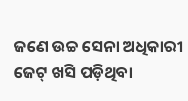ଜଣେ ଉଚ୍ଚ ସେନା ଅଧିକାରୀ ଜେଟ୍‌ ଖସି ପଡ଼ିଥିବା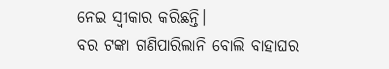ନେଇ ସ୍ୱୀକାର କରିଛନ୍ତି।
ବର ଟଙ୍କା ଗଣିପାରିଲାନି ବୋଲି ବାହାଘର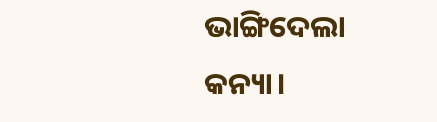ଭାଙ୍ଗିଦେଲା କନ୍ୟା।